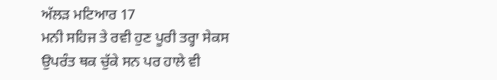ਅੱਲੜ ਮਟਿਆਰ 17
ਮਨੀ ਸਹਿਜ ਤੇ ਰਵੀ ਹੁਣ ਪੂਰੀ ਤਰ੍ਹਾ ਸੇਕਸ ਉਪਰੰਤ ਥਕ ਚੁੱਕੇ ਸਨ ਪਰ ਹਾਲੇ ਵੀ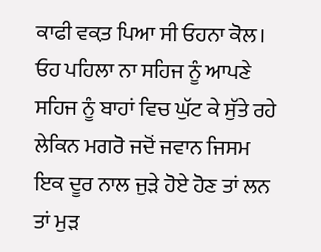ਕਾਫੀ ਵਕ਼ਤ ਪਿਆ ਸੀ ਓਹਨਾ ਕੋਲ।
ਓਹ ਪਹਿਲਾ ਨਾ ਸਹਿਜ ਨੂੰ ਆਪਣੇ ਸਹਿਜ ਨੂੰ ਬਾਹਾਂ ਵਿਚ ਘੁੱਟ ਕੇ ਸੁੱਤੇ ਰਹੇ ਲੇਕਿਨ ਮਗਰੋ ਜਦੋਂ ਜਵਾਨ ਜਿਸਮ ਇਕ ਦੂਰ ਨਾਲ ਜੁੜੇ ਹੋਏ ਹੋਣ ਤਾਂ ਲਨ ਤਾਂ ਮੁੜ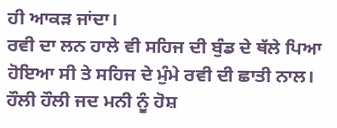ਹੀ ਆਕੜ ਜਾਂਦਾ।
ਰਵੀ ਦਾ ਲਨ ਹਾਲੇ ਵੀ ਸਹਿਜ ਦੀ ਬੁੰਡ ਦੇ ਥੱਲੇ ਪਿਆ ਹੋਇਆ ਸੀ ਤੇ ਸਹਿਜ ਦੇ ਮੁੰਮੇ ਰਵੀ ਦੀ ਛਾਤੀ ਨਾਲ।
ਹੌਲੀ ਹੌਲੀ ਜਦ ਮਨੀ ਨੂੰ ਹੋਸ਼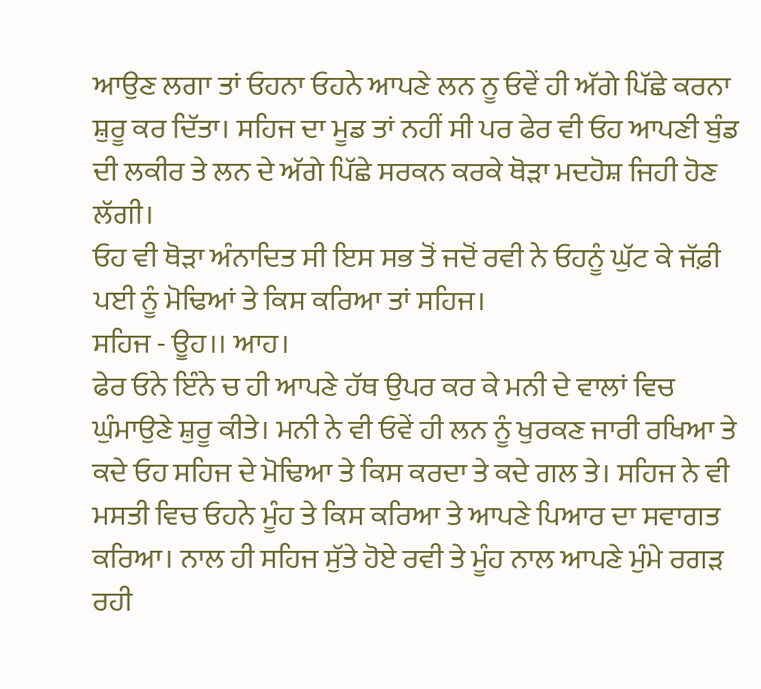ਆਉਣ ਲਗਾ ਤਾਂ ਓਹਨਾ ਓਹਨੇ ਆਪਣੇ ਲਨ ਨੂ ਓਵੇਂ ਹੀ ਅੱਗੇ ਪਿੱਛੇ ਕਰਨਾ ਸ਼ੁਰੂ ਕਰ ਦਿੱਤਾ। ਸਹਿਜ ਦਾ ਮੂਡ ਤਾਂ ਨਹੀਂ ਸੀ ਪਰ ਫੇਰ ਵੀ ਓਹ ਆਪਣੀ ਬੁੰਡ ਦੀ ਲਕੀਰ ਤੇ ਲਨ ਦੇ ਅੱਗੇ ਪਿੱਛੇ ਸਰਕਨ ਕਰਕੇ ਥੋੜਾ ਮਦਹੋਸ਼ ਜਿਹੀ ਹੋਣ ਲੱਗੀ।
ਓਹ ਵੀ ਥੋੜਾ ਅੰਨਾਦਿਤ ਸੀ ਇਸ ਸਭ ਤੋਂ ਜਦੋਂ ਰਵੀ ਨੇ ਓਹਨੂੰ ਘੁੱਟ ਕੇ ਜੱਫ਼ੀ ਪਈ ਨੂੰ ਮੋਢਿਆਂ ਤੇ ਕਿਸ ਕਰਿਆ ਤਾਂ ਸਹਿਜ।
ਸਹਿਜ - ਊਹ।। ਆਹ।
ਫੇਰ ਓਨੇ ਇੰਨੇ ਚ ਹੀ ਆਪਣੇ ਹੱਥ ਉਪਰ ਕਰ ਕੇ ਮਨੀ ਦੇ ਵਾਲਾਂ ਵਿਚ ਘੁੰਮਾਉਣੇ ਸ਼ੁਰੂ ਕੀਤੇ। ਮਨੀ ਨੇ ਵੀ ਓਵੇਂ ਹੀ ਲਨ ਨੂੰ ਖੁਰਕਣ ਜਾਰੀ ਰਖਿਆ ਤੇ ਕਦੇ ਓਹ ਸਹਿਜ ਦੇ ਮੋਢਿਆ ਤੇ ਕਿਸ ਕਰਦਾ ਤੇ ਕਦੇ ਗਲ ਤੇ। ਸਹਿਜ ਨੇ ਵੀ ਮਸਤੀ ਵਿਚ ਓਹਨੇ ਮੂੰਹ ਤੇ ਕਿਸ ਕਰਿਆ ਤੇ ਆਪਣੇ ਪਿਆਰ ਦਾ ਸਵਾਗਤ ਕਰਿਆ। ਨਾਲ ਹੀ ਸਹਿਜ ਸੁੱਤੇ ਹੋਏ ਰਵੀ ਤੇ ਮੂੰਹ ਨਾਲ ਆਪਣੇ ਮੁੰਮੇ ਰਗੜ ਰਹੀ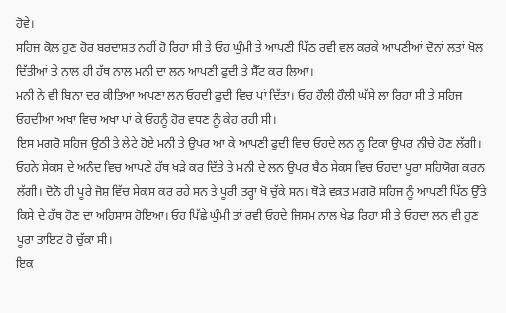ਹੋਵੇ।
ਸਹਿਜ ਕੋਲ ਹੁਣ ਹੋਰ ਬਰਦਾਸ਼ਤ ਨਹੀਂ ਹੋ ਰਿਹਾ ਸੀ ਤੇ ਓਹ ਘੁੰਮੀ ਤੇ ਆਪਣੀ ਪਿੱਠ ਰਵੀ ਵਲ ਕਰਕੇ ਆਪਣੀਆਂ ਦੋਨਾਂ ਲਤਾਂ ਖੋਲ ਦਿੱਤੀਆਂ ਤੇ ਨਾਲ ਹੀ ਹੱਥ ਨਾਲ ਮਨੀ ਦਾ ਲਨ ਆਪਣੀ ਫੁਦੀ ਤੇ ਸੈੱਟ ਕਰ ਲਿਆ।
ਮਨੀ ਨੇ ਵੀ ਬਿਨਾ ਦਰ ਕੀਤਿਆ ਅਪਣਾ ਲਨ ਓਹਦੀ ਫੁਦੀ ਵਿਚ ਪਾਂ ਦਿੱਤਾ। ਓਹ ਹੌਲੀ ਹੌਲੀ ਘੱਸੇ ਲਾ ਰਿਹਾ ਸੀ ਤੇ ਸਹਿਜ ਓਹਦੀਆ ਅਖਾ ਵਿਚ ਅਖਾ ਪਾਂ ਕੇ ਓਹਨੂੰ ਹੋਰ ਵਧਣ ਨੂੰ ਕੇਹ ਰਹੀ ਸੀ।
ਇਸ ਮਗਰੋ ਸਹਿਜ ਉਠੀ ਤੇ ਲੇਟੇ ਹੋਏ ਮਨੀ ਤੇ ਉਪਰ ਆ ਕੇ ਆਪਣੀ ਫੁਦੀ ਵਿਚ ਓਹਦੇ ਲਨ ਨੂ ਟਿਕਾ ਉਪਰ ਨੀਚੇ ਹੋਣ ਲੱਗੀ।
ਓਹਨੇ ਸੇਕਸ ਦੇ ਅਨੰਦ ਵਿਚ ਆਪਣੇ ਹੱਥ ਖੜੇ ਕਰ ਦਿੱਤੇ ਤੇ ਮਨੀ ਦੇ ਲਨ ਉਪਰ ਬੈਠ ਸੇਕਸ ਵਿਚ ਓਹਦਾ ਪੂਰਾ ਸਹਿਯੋਗ ਕਰਨ ਲੱਗੀ। ਦੋਨੋ ਹੀ ਪੂਰੇ ਜੋਸ਼ ਵਿੱਚ ਸੇਕਸ ਕਰ ਰਹੇ ਸਨ ਤੇ ਪੂਰੀ ਤਰ੍ਹਾ ਖੋ ਚੁੱਕੇ ਸਨ। ਥੋੜੇ ਵਕ਼ਤ ਮਗਰੋ ਸਹਿਜ ਨੂੰ ਆਪਣੀ ਪਿੱਠ ਉੱਤੇ ਕਿਸੇ ਦੇ ਹੱਥ ਹੋਣ ਦਾ ਅਹਿਸਾਸ ਹੋਇਆ। ਓਹ ਪਿੱਛੇ ਘੁੰਮੀ ਤਾਂ ਰਵੀ ਓਹਦੇ ਜਿਸਮ ਨਾਲ ਖੇਡ ਰਿਹਾ ਸੀ ਤੇ ਓਹਦਾ ਲਨ ਵੀ ਹੁਣ ਪੂਰਾ ਤਾਇਟ ਹੋ ਚੁੱਕਾ ਸੀ।
ਇਕ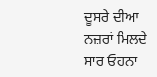ਦੂਸਰੇ ਦੀਆ ਨਜ਼ਰਾਂ ਮਿਲਦੇ ਸਾਰ ਓਹਨਾ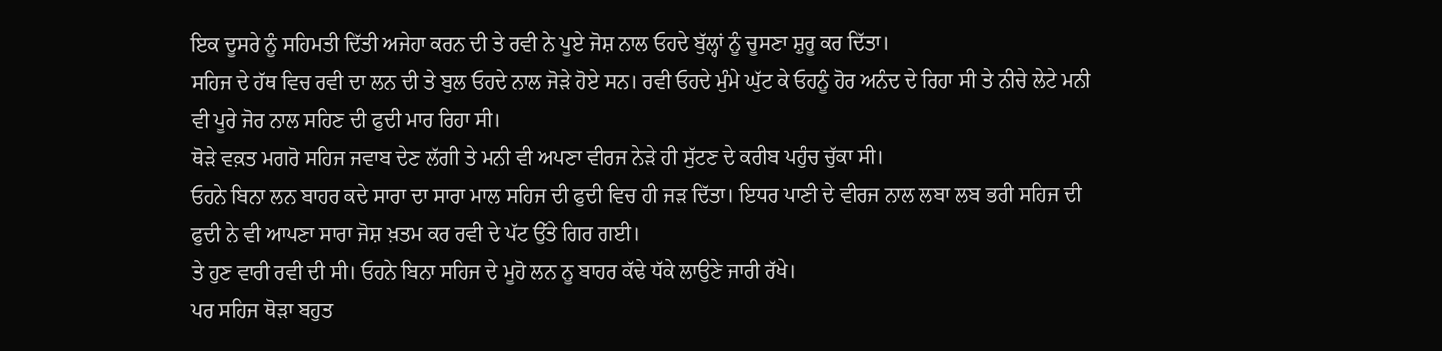ਇਕ ਦੂਸਰੇ ਨੂੰ ਸਹਿਮਤੀ ਦਿੱਤੀ ਅਜੇਹਾ ਕਰਨ ਦੀ ਤੇ ਰਵੀ ਨੇ ਪੂਏ ਜੋਸ਼ ਨਾਲ ਓਹਦੇ ਬੁੱਲ੍ਹਾਂ ਨੂੰ ਚੂਸਣਾ ਸ਼ੁਰੂ ਕਰ ਦਿੱਤਾ।
ਸਹਿਜ ਦੇ ਹੱਥ ਵਿਚ ਰਵੀ ਦਾ ਲਨ ਦੀ ਤੇ ਬੁਲ ਓਹਦੇ ਨਾਲ ਜੋੜੇ ਹੋਏ ਸਨ। ਰਵੀ ਓਹਦੇ ਮੁੰਮੇ ਘੁੱਟ ਕੇ ਓਹਨੂੰ ਹੋਰ ਅਨੰਦ ਦੇ ਰਿਹਾ ਸੀ ਤੇ ਨੀਚੇ ਲੇਟੇ ਮਨੀ ਵੀ ਪੂਰੇ ਜੋਰ ਨਾਲ ਸਹਿਣ ਦੀ ਫੁਦੀ ਮਾਰ ਰਿਹਾ ਸੀ।
ਥੋੜੇ ਵਕ਼ਤ ਮਗਰੋ ਸਹਿਜ ਜਵਾਬ ਦੇਣ ਲੱਗੀ ਤੇ ਮਨੀ ਵੀ ਅਪਣਾ ਵੀਰਜ ਨੇੜੇ ਹੀ ਸੁੱਟਣ ਦੇ ਕਰੀਬ ਪਹੁੰਚ ਚੁੱਕਾ ਸੀ।
ਓਹਨੇ ਬਿਨਾ ਲਨ ਬਾਹਰ ਕਦੇ ਸਾਰਾ ਦਾ ਸਾਰਾ ਮਾਲ ਸਹਿਜ ਦੀ ਫੁਦੀ ਵਿਚ ਹੀ ਜੜ ਦਿੱਤਾ। ਇਧਰ ਪਾਣੀ ਦੇ ਵੀਰਜ ਨਾਲ ਲਬਾ ਲਬ ਭਰੀ ਸਹਿਜ ਦੀ ਫੁਦੀ ਨੇ ਵੀ ਆਪਣਾ ਸਾਰਾ ਜੋਸ਼ ਖ਼ਤਮ ਕਰ ਰਵੀ ਦੇ ਪੱਟ ਉੱਤੇ ਗਿਰ ਗਈ।
ਤੇ ਹੁਣ ਵਾਰੀ ਰਵੀ ਦੀ ਸੀ। ਓਹਨੇ ਬਿਨਾ ਸਹਿਜ ਦੇ ਮੂਹੋ ਲਨ ਨੂ ਬਾਹਰ ਕੱਢੇ ਧੱਕੇ ਲਾਉਣੇ ਜਾਰੀ ਰੱਖੇ।
ਪਰ ਸਹਿਜ ਥੋੜਾ ਬਹੁਤ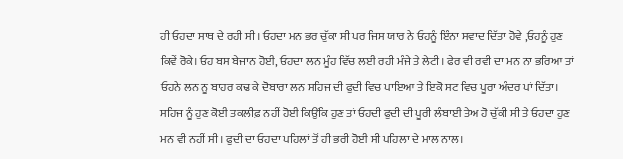ਹੀ ਓਹਦਾ ਸਾਥ ਦੇ ਰਹੀ ਸੀ। ਓਹਦਾ ਮਨ ਭਰ ਚੁੱਕਾ ਸੀ ਪਰ ਜਿਸ ਯਾਰ ਨੇ ਓਹਨੂੰ ਇੰਨਾ ਸਵਾਦ ਦਿੱਤਾ ਹੋਵੇ ,ਓਹਨੂੰ ਹੁਣ ਕਿਵੇਂ ਰੋਕੇ। ਓਹ ਬਸ ਬੇਜਾਨ ਹੋਈ, ਓਹਦਾ ਲਨ ਮੂੰਹ ਵਿੱਚ ਲਈ ਰਹੀ ਮੰਜੇ ਤੇ ਲੇਟੀ। ਫੇਰ ਵੀ ਰਵੀ ਦਾ ਮਨ ਨਾ ਭਰਿਆ ਤਾਂ ਓਹਨੇ ਲਨ ਨੂ ਬਾਹਰ ਕਢ ਕੇ ਦੋਬਾਰਾ ਲਨ ਸਹਿਜ ਦੀ ਫੁਦੀ ਵਿਚ ਪਾਇਆ ਤੇ ਇਕੋ ਸਟ ਵਿਚ ਪੂਰਾ ਅੰਦਰ ਪਾਂ ਦਿੱਤਾ।
ਸਹਿਜ ਨੂੰ ਹੁਣ ਕੋਈ ਤਕਲੀਫ਼ ਨਹੀਂ ਹੋਈ ਕਿਉਂਕਿ ਹੁਣ ਤਾਂ ਓਹਦੀ ਫੁਦੀ ਦੀ ਪੂਰੀ ਲੰਬਾਈ ਤੇਅ ਹੋ ਚੁੱਕੀ ਸੀ ਤੇ ਓਹਦਾ ਹੁਣ ਮਨ ਵੀ ਨਹੀਂ ਸੀ। ਫੁਦੀ ਦਾ ਓਹਦਾ ਪਹਿਲਾਂ ਤੋਂ ਹੀ ਭਰੀ ਹੋਈ ਸੀ ਪਹਿਲਾ ਦੇ ਮਾਲ ਨਾਲ।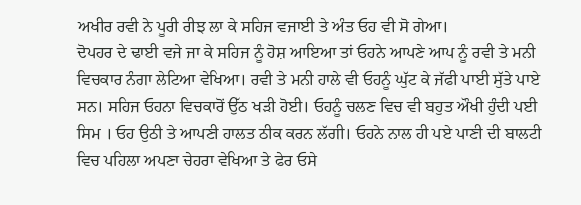ਅਖੀਰ ਰਵੀ ਨੇ ਪੂਰੀ ਰੀਝ ਲਾ ਕੇ ਸਹਿਜ ਵਜਾਈ ਤੇ ਅੰਤ ਓਹ ਵੀ ਸੋ ਗੇਆ।
ਦੋਪਹਰ ਦੇ ਢਾਈ ਵਜੇ ਜਾ ਕੇ ਸਹਿਜ ਨੂੰ ਹੋਸ਼ ਆਇਆ ਤਾਂ ਓਹਨੇ ਆਪਣੇ ਆਪ ਨੂੰ ਰਵੀ ਤੇ ਮਨੀ ਵਿਚਕਾਰ ਨੰਗਾ ਲੇਟਿਆ ਵੇਖਿਆ। ਰਵੀ ਤੇ ਮਨੀ ਹਾਲੇ ਵੀ ਓਹਨੂੰ ਘੁੱਟ ਕੇ ਜੱਫੀ ਪਾਈ ਸੁੱਤੇ ਪਾਏ ਸਨ। ਸਹਿਜ ਓਹਨਾ ਵਿਚਕਾਰੋਂ ਉੱਠ ਖੜੀ ਹੋਈ। ਓਹਨੂੰ ਚਲਣ ਵਿਚ ਵੀ ਬਹੁਤ ਔਖੀ ਹੁੰਦੀ ਪਈ ਸਿਮ । ਓਹ ਉਠੀ ਤੇ ਆਪਣੀ ਹਾਲਤ ਠੀਕ ਕਰਨ ਲੱਗੀ। ਓਹਨੇ ਨਾਲ ਹੀ ਪਏ ਪਾਣੀ ਦੀ ਬਾਲਟੀ ਵਿਚ ਪਹਿਲਾ ਅਪਣਾ ਚੇਹਰਾ ਵੇਖਿਆ ਤੇ ਫੇਰ ਓਸੇ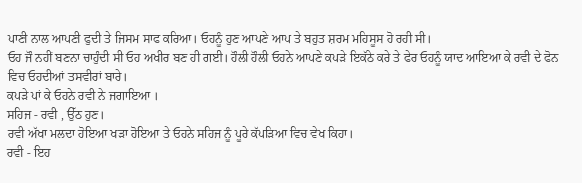ਪਾਣੀ ਨਾਲ ਆਪਣੀ ਫੁਦੀ ਤੇ ਜਿਸਮ ਸਾਫ ਕਰਿਆ। ਓਹਨੂੰ ਹੁਣ ਆਪਣੇ ਆਪ ਤੇ ਬਹੁਤ ਸ਼ਰਮ ਮਹਿਸੂਸ ਹੋ ਰਹੀ ਸੀ।
ਓਹ ਜੌ ਨਹੀਂ ਬਣਨਾ ਚਾਹੁੰਦੀ ਸੀ ਓਹ ਅਖੀਰ ਬਣ ਹੀ ਗਈ। ਹੌਲੀ ਹੌਲੀ ਓਹਨੇ ਆਪਣੇ ਕਪੜੇ ਇਕੱਠੇ ਕਰੇ ਤੇ ਫੇਰ ਓਹਨੂੰ ਯਾਦ ਆਇਆ ਕੇ ਰਵੀ ਦੇ ਫੋਨ ਵਿਚ ਓਹਦੀਆਂ ਤਸਵੀਰਾਂ ਬਾਰੇ।
ਕਪੜੇ ਪਾਂ ਕੇ ਓਹਨੇ ਰਵੀ ਨੇ ਜਗਾਇਆ ।
ਸਹਿਜ - ਰਵੀ , ਉੱਠ ਹੁਣ।
ਰਵੀ ਅੱਖਾ ਮਲਦਾ ਹੋਇਆ ਖੜਾ ਹੋਇਆ ਤੇ ਓਹਨੇ ਸਹਿਜ ਨੂੰ ਪੂਰੇ ਕੱਪੜਿਆ ਵਿਚ ਵੇਖ ਕਿਹਾ।
ਰਵੀ - ਇਹ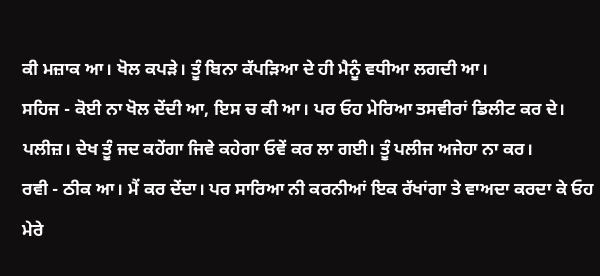ਕੀ ਮਜ਼ਾਕ ਆ। ਖੋਲ ਕਪੜੇ। ਤੂੰ ਬਿਨਾ ਕੱਪੜਿਆ ਦੇ ਹੀ ਮੈਨੂੰ ਵਧੀਆ ਲਗਦੀ ਆ।
ਸਹਿਜ - ਕੋਈ ਨਾ ਖੋਲ ਦੇਂਦੀ ਆ, ਇਸ ਚ ਕੀ ਆ। ਪਰ ਓਹ ਮੇਰਿਆ ਤਸਵੀਰਾਂ ਡਿਲੀਟ ਕਰ ਦੇ। ਪਲੀਜ਼। ਦੇਖ ਤੂੰ ਜਦ ਕਹੇਂਗਾ ਜਿਵੇ ਕਹੇਗਾ ਓਵੇਂ ਕਰ ਲਾ ਗਈ। ਤੂੰ ਪਲੀਜ ਅਜੇਹਾ ਨਾ ਕਰ।
ਰਵੀ - ਠੀਕ ਆ। ਮੈਂ ਕਰ ਦੇਂਦਾ। ਪਰ ਸਾਰਿਆ ਨੀ ਕਰਨੀਆਂ ਇਕ ਰੱਖਾਂਗਾ ਤੇ ਵਾਅਦਾ ਕਰਦਾ ਕੇ ਓਹ ਮੇਰੇ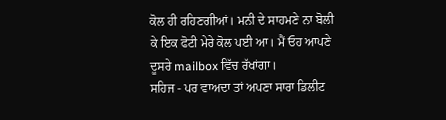ਕੋਲ ਹੀ ਰਹਿਣਗੀਆਂ। ਮਨੀ ਦੇ ਸਾਹਮਣੇ ਨਾ ਬੋਲੀ ਕੇ ਇਕ ਫੋਟੀ ਮੇਰੇ ਕੋਲ ਪਈ ਆ। ਮੈਂ ਓਹ ਆਪਣੇ ਦੂਸਰੇ mailbox ਵਿੱਚ ਰੱਖਾਂਗਾ।
ਸਹਿਜ - ਪਰ ਵਾਅਦਾ ਤਾਂ ਅਪਣਾ ਸਾਰਾ ਡਿਲੀਟ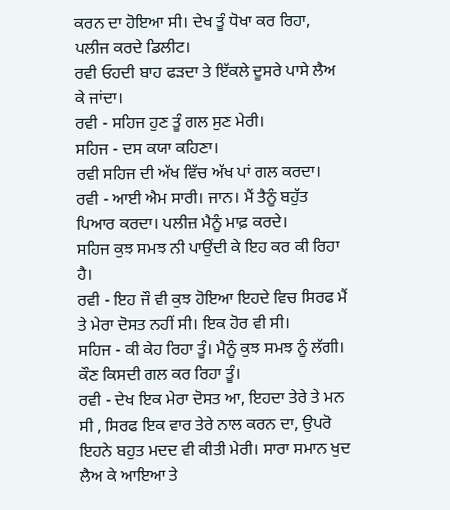ਕਰਨ ਦਾ ਹੋਇਆ ਸੀ। ਦੇਖ ਤੂੰ ਧੋਖਾ ਕਰ ਰਿਹਾ, ਪਲੀਜ ਕਰਦੇ ਡਿਲੀਟ।
ਰਵੀ ਓਹਦੀ ਬਾਹ ਫੜਦਾ ਤੇ ਇੱਕਲੇ ਦੂਸਰੇ ਪਾਸੇ ਲੈਅ ਕੇ ਜਾਂਦਾ।
ਰਵੀ - ਸਹਿਜ ਹੁਣ ਤੂੰ ਗਲ ਸੁਣ ਮੇਰੀ।
ਸਹਿਜ - ਦਸ ਕਯਾ ਕਹਿਣਾ।
ਰਵੀ ਸਹਿਜ ਦੀ ਅੱਖ ਵਿੱਚ ਅੱਖ ਪਾਂ ਗਲ ਕਰਦਾ।
ਰਵੀ - ਆਈ ਐਮ ਸਾਰੀ। ਜਾਨ। ਮੈਂ ਤੈਨੂੰ ਬਹੁੱਤ ਪਿਆਰ ਕਰਦਾ। ਪਲੀਜ਼ ਮੈਨੂੰ ਮਾਫ਼ ਕਰਦੇ।
ਸਹਿਜ ਕੁਝ ਸਮਝ ਨੀ ਪਾਉਂਦੀ ਕੇ ਇਹ ਕਰ ਕੀ ਰਿਹਾ ਹੈ।
ਰਵੀ - ਇਹ ਜੌ ਵੀ ਕੁਝ ਹੋਇਆ ਇਹਦੇ ਵਿਚ ਸਿਰਫ ਮੈਂ ਤੇ ਮੇਰਾ ਦੋਸਤ ਨਹੀਂ ਸੀ। ਇਕ ਹੋਰ ਵੀ ਸੀ।
ਸਹਿਜ - ਕੀ ਕੇਹ ਰਿਹਾ ਤੂੰ। ਮੈਨੂੰ ਕੁਝ ਸਮਝ ਨੂੰ ਲੱਗੀ। ਕੌਣ ਕਿਸਦੀ ਗਲ ਕਰ ਰਿਹਾ ਤੂੰ।
ਰਵੀ - ਦੇਖ ਇਕ ਮੇਰਾ ਦੋਸਤ ਆ, ਇਹਦਾ ਤੇਰੇ ਤੇ ਮਨ ਸੀ , ਸਿਰਫ ਇਕ ਵਾਰ ਤੇਰੇ ਨਾਲ ਕਰਨ ਦਾ, ਉਪਰੋ ਇਹਨੇ ਬਹੁਤ ਮਦਦ ਵੀ ਕੀਤੀ ਮੇਰੀ। ਸਾਰਾ ਸਮਾਨ ਖੁਦ ਲੈਅ ਕੇ ਆਇਆ ਤੇ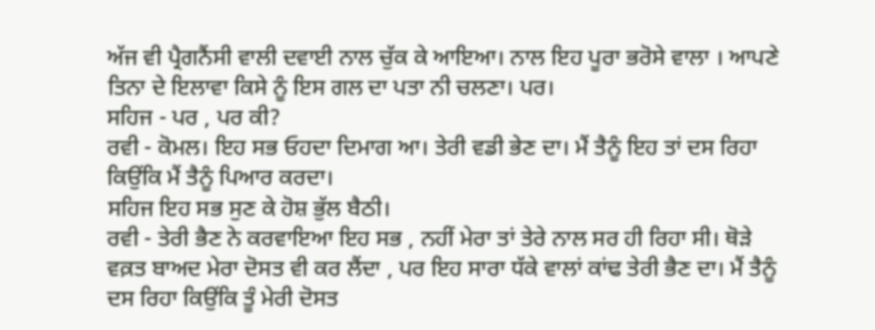ਅੱਜ ਵੀ ਪ੍ਰੈਗਨੈਂਸੀ ਵਾਲੀ ਦਵਾਈ ਨਾਲ ਚੁੱਕ ਕੇ ਆਇਆ। ਨਾਲ ਇਹ ਪੂਰਾ ਭਰੋਸੇ ਵਾਲਾ । ਆਪਣੇ ਤਿਨਾ ਦੇ ਇਲਾਵਾ ਕਿਸੇ ਨੂੰ ਇਸ ਗਲ ਦਾ ਪਤਾ ਨੀ ਚਲਣਾ। ਪਰ।
ਸਹਿਜ - ਪਰ , ਪਰ ਕੀ?
ਰਵੀ - ਕੋਮਲ। ਇਹ ਸਭ ਓਹਦਾ ਦਿਮਾਗ ਆ। ਤੇਰੀ ਵਡੀ ਭੇਣ ਦਾ। ਮੈਂ ਤੈਨੂੰ ਇਹ ਤਾਂ ਦਸ ਰਿਹਾ ਕਿਉਂਕਿ ਮੈਂ ਤੈਨੂੰ ਪਿਆਰ ਕਰਦਾ।
ਸਹਿਜ ਇਹ ਸਭ ਸੁਣ ਕੇ ਹੋਸ਼ ਭੁੱਲ ਬੈਠੀ।
ਰਵੀ - ਤੇਰੀ ਭੈਣ ਨੇ ਕਰਵਾਇਆ ਇਹ ਸਭ , ਨਹੀਂ ਮੇਰਾ ਤਾਂ ਤੇਰੇ ਨਾਲ ਸਰ ਹੀ ਰਿਹਾ ਸੀ। ਥੋੜੇ ਵਕ਼ਤ ਬਾਅਦ ਮੇਰਾ ਦੋਸਤ ਵੀ ਕਰ ਲੈਂਦਾ , ਪਰ ਇਹ ਸਾਰਾ ਧੱਕੇ ਵਾਲਾਂ ਕਾਂਢ ਤੇਰੀ ਭੈਣ ਦਾ। ਮੈਂ ਤੈਨੂੰ ਦਸ ਰਿਹਾ ਕਿਉਂਕਿ ਤੂੰ ਮੇਰੀ ਦੋਸਤ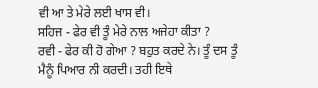ਵੀ ਆ ਤੇ ਮੇਰੇ ਲਈ ਖਾਸ ਵੀ।
ਸਹਿਜ - ਫੇਰ ਵੀ ਤੂੰ ਮੇਰੇ ਨਾਲ ਅਜੇਹਾ ਕੀਤਾ ?
ਰਵੀ - ਫੇਰ ਕੀ ਹੋ ਗੇਆ ? ਬਹੁਤ ਕਰਦੇ ਨੇ। ਤੂੰ ਦਸ ਤੂੰ ਮੈਨੂੰ ਪਿਆਰ ਨੀ ਕਰਦੀ। ਤਹੀ ਇਥੇ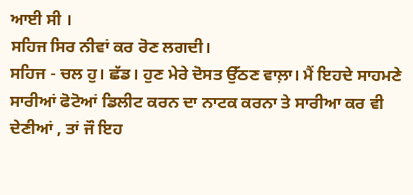ਆਈ ਸੀ ।
ਸਹਿਜ ਸਿਰ ਨੀਵਾਂ ਕਰ ਰੋਣ ਲਗਦੀ।
ਸਹਿਜ - ਚਲ ਹੁ। ਛੱਡ। ਹੁਣ ਮੇਰੇ ਦੋਸਤ ਉੱਠਣ ਵਾਲ਼ਾ। ਮੈਂ ਇਹਦੇ ਸਾਹਮਣੇ ਸਾਰੀਆਂ ਫੋਟੋਆਂ ਡਿਲੀਟ ਕਰਨ ਦਾ ਨਾਟਕ ਕਰਨਾ ਤੇ ਸਾਰੀਆ ਕਰ ਵੀ ਦੇਣੀਆਂ , ਤਾਂ ਜੌ ਇਹ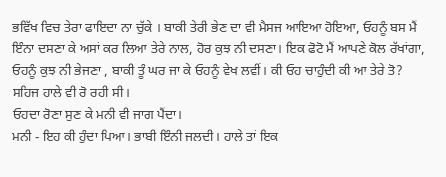ਭਵਿੱਖ ਵਿਚ ਤੇਰਾ ਫਾਇਦਾ ਨਾ ਚੁੱਕੇ । ਬਾਕੀ ਤੇਰੀ ਭੇਣ ਦਾ ਵੀ ਮੈਸਜ ਆਇਆ ਹੋਇਆ, ਓਹਨੂੰ ਬਸ ਮੈਂ ਇੰਨਾ ਦਸਣਾ ਕੇ ਅਸਾਂ ਕਰ ਲਿਆ ਤੇਰੇ ਨਾਲ, ਹੋਰ ਕੁਝ ਨੀ ਦਸਣਾ। ਇਕ ਫੋਟੋ ਮੈਂ ਆਪਣੇ ਕੋਲ ਰੱਖਾਂਗਾ, ਓਹਨੂੰ ਕੁਝ ਨੀ ਭੇਜਣਾ , ਬਾਕੀ ਤੂੰ ਘਰ ਜਾ ਕੇ ਓਹਨੂੰ ਵੇਖ ਲਵੀਂ। ਕੀ ਓਹ ਚਾਹੁੰਦੀ ਕੀ ਆ ਤੇਰੇ ਤੋ?
ਸਹਿਜ ਹਾਲੇ ਵੀ ਰੋ ਰਹੀ ਸੀ।
ਓਹਦਾ ਰੋਣਾ ਸੁਣ ਕੇ ਮਨੀ ਵੀ ਜਾਗ ਪੈਂਦਾ।
ਮਨੀ - ਇਹ ਕੀ ਹੁੰਦਾ ਪਿਆ। ਭਾਬੀ ਇੰਨੀ ਜਲਦੀ। ਹਾਲੇ ਤਾਂ ਇਕ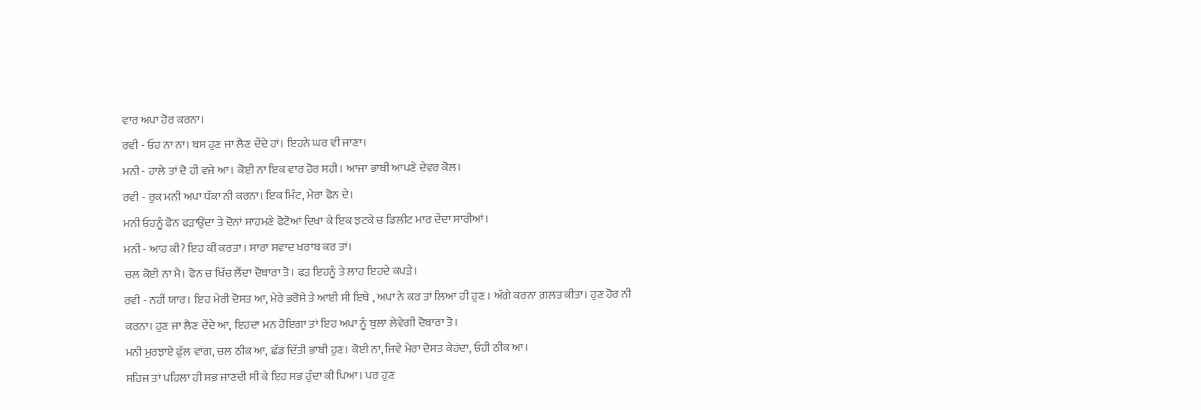ਵਾਰ ਅਪਾ ਹੋਰ ਕਰਨਾ।
ਰਵੀ - ਓਹ ਨਾ ਨਾ। ਬਸ ਹੁਣ ਜਾ ਲੈਣ ਦੇਂਦੇ ਹਾਂ। ਇਹਨੇ ਘਰ ਵੀ ਜਾਣਾ।
ਮਨੀ - ਹਾਲੇ ਤਾਂ ਦੋ ਹੀ ਵਜੇ ਆ। ਕੋਈ ਨਾ ਇਕ ਵਾਰ ਹੋਰ ਸਹੀ। ਆਜਾ ਭਾਬੀ ਆਪਣੇ ਦੇਵਰ ਕੋਲ।
ਰਵੀ - ਰੁਕ ਮਨੀ ਅਪਾ ਧੱਕਾ ਨੀ ਕਰਨਾ। ਇਕ ਮਿੰਟ, ਮੇਰਾ ਫੋਨ ਦੇ।
ਮਨੀ ਓਹਨੂੰ ਫੋਨ ਫੜਾਉਂਦਾ ਤੇ ਦੋਨਾਂ ਸਾਹਮਣੇ ਫੋਟੋਆਂ ਦਿਖਾ ਕੇ ਇਕ ਝਟਕੇ ਚ ਡਿਲੀਟ ਮਾਰ ਦੇਂਦਾ ਸਾਰੀਆਂ।
ਮਨੀ - ਆਹ ਕੀ? ਇਹ ਕੀ ਕਰਤਾ । ਸਾਰਾ ਸਵਾਦ ਖਰਾਬ ਕਰ ਤਾਂ।
ਚਲ ਕੋਈ ਨਾ ਮੈ। ਫੋਨ ਚ ਖਿੱਚ ਲੈਂਦਾ ਦੋਬਾਰਾ ਤੋ। ਫੜ ਇਹਨੂੰ ਤੇ ਲਾਹ ਇਹਦੇ ਕਪੜੇ।
ਰਵੀ - ਨਹੀਂ ਯਾਰ। ਇਹ ਮੇਰੀ ਦੋਸਤ ਆ, ਮੇਰੇ ਭਰੋਸੇ ਤੇ ਆਈ ਸੀ ਇਥੇ , ਅਪਾ ਨੇ ਕਰ ਤਾਂ ਲਿਆ ਹੀ ਹੁਣ । ਅੱਗੇ ਕਰਨਾ ਗ਼ਲਤ ਕੀਤਾ। ਹੁਣ ਹੋਰ ਨੀ ਕਰਨਾ। ਹੁਣ ਜਾ ਲੈਣ ਦੇਂਦੇ ਆ, ਇਹਦਾ ਮਨ ਹੋਇਗਾ ਤਾਂ ਇਹ ਅਪਾ ਨੂੰ ਬੁਲਾ ਲੇਵੇਗੀ ਦੋਬਾਰਾ ਤੋ।
ਮਨੀ ਮੁਰਝਾਏ ਫੁੱਲ ਵਾਂਗ, ਚਲ ਠੀਕ ਆ, ਛੱਡ ਦਿੱਤੀ ਭਾਬੀ ਹੁਣ। ਕੋਈ ਨਾ, ਜਿਵੇ ਮੇਰਾ ਦੋਸਤ ਕੇਹਂਦਾ, ਓਹੀ ਠੀਕ ਆ।
ਸਹਿਜ ਤਾਂ ਪਹਿਲਾ ਹੀ ਸਭ ਜਾਣਦੀ ਸੀ ਕੇ ਇਹ ਸਭ ਹੁੰਦਾ ਕੀ ਪਿਆ। ਪਰ ਹੁਣ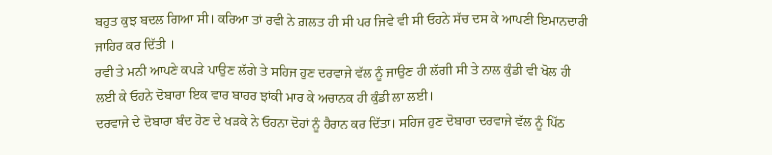ਬਹੁਤ ਕੁਝ ਬਦਲ ਗਿਆ ਸੀ। ਕਰਿਆ ਤਾਂ ਰਵੀ ਨੇ ਗ਼ਲਤ ਹੀ ਸੀ ਪਰ ਜਿਵੇ ਵੀ ਸੀ ਓਹਨੇ ਸੱਚ ਦਸ ਕੇ ਆਪਣੀ ਇਮਾਨਦਾਰੀ ਜਾਹਿਰ ਕਰ ਦਿੱਤੀ ।
ਰਵੀ ਤੇ ਮਨੀ ਆਪਣੇ ਕਪੜੇ ਪਾਉਣ ਲੱਗੇ ਤੇ ਸਹਿਜ ਹੁਣ ਦਰਵਾਜੇ ਵੱਲ ਨੂੰ ਜਾਉਣ ਹੀ ਲੱਗੀ ਸੀ ਤੇ ਨਾਲ ਕੁੰਡੀ ਵੀ ਖੋਲ ਹੀ ਲਈ ਕੇ ਓਹਨੇ ਦੋਬਾਰਾ ਇਕ ਵਾਰ ਬਾਹਰ ਝਾਂਕੀ ਮਾਰ ਕੇ ਅਚਾਨਕ ਹੀ ਕੁੰਡੀ ਲਾ ਲਈ।
ਦਰਵਾਜੇ ਦੇ ਦੋਬਾਰਾ ਬੰਦ ਹੋਣ ਦੇ ਖੜਕੇ ਨੇ ਓਹਨਾ ਦੋਹਾਂ ਨੂੰ ਹੈਰਾਨ ਕਰ ਦਿੱਤਾ। ਸਹਿਜ ਹੁਣ ਦੋਬਾਰਾ ਦਰਵਾਜੇ ਵੱਲ ਨੂੰ ਪਿੱਠ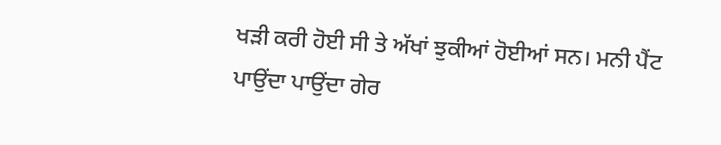ਖੜੀ ਕਰੀ ਹੋਈ ਸੀ ਤੇ ਅੱਖਾਂ ਝੁਕੀਆਂ ਹੋਈਆਂ ਸਨ। ਮਨੀ ਪੈਂਟ ਪਾਉਂਦਾ ਪਾਉਂਦਾ ਗੇਰ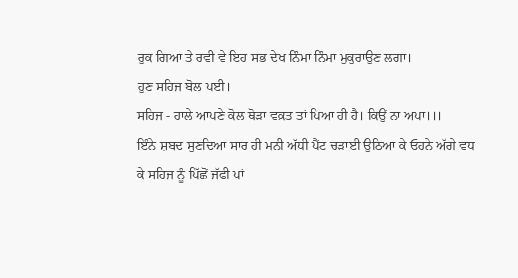ਰੁਕ ਗਿਆ ਤੇ ਰਵੀ ਵੇ ਇਹ ਸਭ ਦੇਖ ਨਿੰਮਾ ਨਿੰਮਾ ਮੁਕੁਰਾਉਣ ਲਗਾ।
ਹੁਣ ਸਹਿਜ ਬੋਲ ਪਈ।
ਸਹਿਜ - ਹਾਲੇ ਆਪਣੇ ਕੋਲ ਥੋੜਾ ਵਕ਼ਤ ਤਾਂ ਪਿਆ ਹੀ ਹੈ। ਕਿਉਂ ਨਾ ਅਪਾ।।।
ਇੰਨੇ ਸ਼ਬਦ ਸੁਣਦਿਆ ਸਾਰ ਹੀ ਮਨੀ ਅੱਧੀ ਪੈਂਟ ਚੜਾਈ ਉਠਿਆ ਕੇ ਓਹਨੇ ਅੱਗੇ ਵਧ ਕੇ ਸਹਿਜ ਨੂੰ ਪਿੱਛੋਂ ਜੱਫੀ ਪਾਂ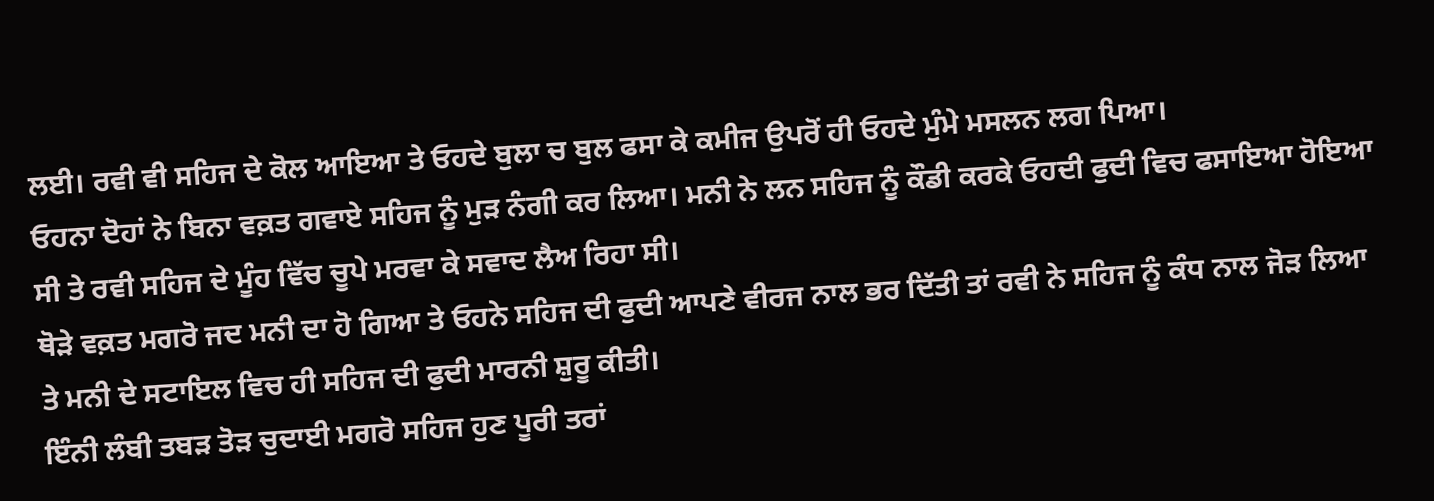ਲਈ। ਰਵੀ ਵੀ ਸਹਿਜ ਦੇ ਕੋਲ ਆਇਆ ਤੇ ਓਹਦੇ ਬੁਲਾ ਚ ਬੁਲ ਫਸਾ ਕੇ ਕਮੀਜ ਉਪਰੋਂ ਹੀ ਓਹਦੇ ਮੁੰਮੇ ਮਸਲਨ ਲਗ ਪਿਆ।
ਓਹਨਾ ਦੋਹਾਂ ਨੇ ਬਿਨਾ ਵਕ਼ਤ ਗਵਾਏ ਸਹਿਜ ਨੂੰ ਮੁੜ ਨੰਗੀ ਕਰ ਲਿਆ। ਮਨੀ ਨੇ ਲਨ ਸਹਿਜ ਨੂੰ ਕੌਡੀ ਕਰਕੇ ਓਹਦੀ ਫੁਦੀ ਵਿਚ ਫਸਾਇਆ ਹੋਇਆ ਸੀ ਤੇ ਰਵੀ ਸਹਿਜ ਦੇ ਮੂੰਹ ਵਿੱਚ ਚੂਪੇ ਮਰਵਾ ਕੇ ਸਵਾਦ ਲੈਅ ਰਿਹਾ ਸੀ।
ਥੋੜੇ ਵਕ਼ਤ ਮਗਰੋ ਜਦ ਮਨੀ ਦਾ ਹੋ ਗਿਆ ਤੇ ਓਹਨੇ ਸਹਿਜ ਦੀ ਫੁਦੀ ਆਪਣੇ ਵੀਰਜ ਨਾਲ ਭਰ ਦਿੱਤੀ ਤਾਂ ਰਵੀ ਨੇ ਸਹਿਜ ਨੂੰ ਕੰਧ ਨਾਲ ਜੋੜ ਲਿਆ ਤੇ ਮਨੀ ਦੇ ਸਟਾਇਲ ਵਿਚ ਹੀ ਸਹਿਜ ਦੀ ਫੁਦੀ ਮਾਰਨੀ ਸ਼ੁਰੂ ਕੀਤੀ।
ਇੰਨੀ ਲੰਬੀ ਤਬੜ ਤੋੜ ਚੁਦਾਈ ਮਗਰੋ ਸਹਿਜ ਹੁਣ ਪੂਰੀ ਤਰਾਂ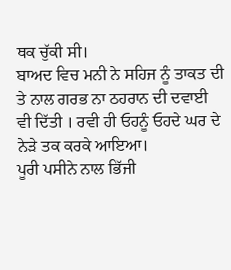ਥਕ ਚੁੱਕੀ ਸੀ।
ਬਾਅਦ ਵਿਚ ਮਨੀ ਨੇ ਸਹਿਜ ਨੂੰ ਤਾਕਤ ਦੀ ਤੇ ਨਾਲ ਗਰਭ ਨਾ ਠਹਰਾਨ ਦੀ ਦਵਾਈ ਵੀ ਦਿੱਤੀ । ਰਵੀ ਹੀ ਓਹਨੂੰ ਓਹਦੇ ਘਰ ਦੇ ਨੇੜੇ ਤਕ ਕਰਕੇ ਆਇਆ।
ਪੂਰੀ ਪਸੀਨੇ ਨਾਲ ਭਿੱਜੀ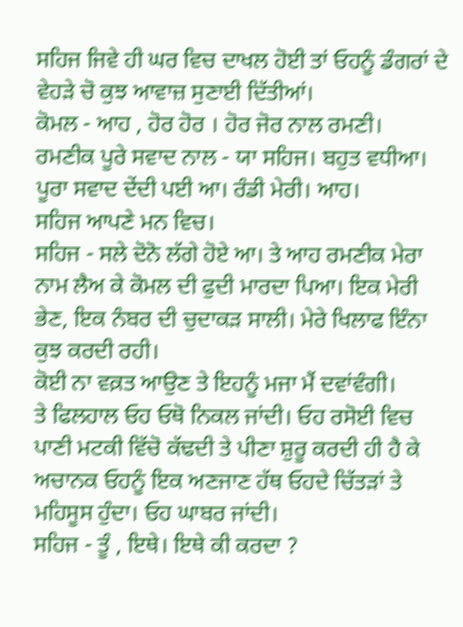ਸਹਿਜ ਜਿਵੇ ਹੀ ਘਰ ਵਿਚ ਦਾਖਲ ਹੋਈ ਤਾਂ ਓਹਨੂੰ ਡੰਗਰਾਂ ਦੇ ਵੇਹੜੇ ਚੋ ਕੁਝ ਆਵਾਜ਼ ਸੁਣਾਈ ਦਿੱਤੀਆਂ।
ਕੋਮਲ - ਆਹ , ਹੋਰ ਹੋਰ । ਹੋਰ ਜੋਰ ਨਾਲ ਰਮਣੀ।
ਰਮਣੀਕ ਪੂਰੇ ਸਵਾਦ ਨਾਲ - ਯਾ ਸਹਿਜ। ਬਹੁਤ ਵਧੀਆ। ਪੂਰਾ ਸਵਾਦ ਦੇਂਦੀ ਪਈ ਆ। ਰੰਡੀ ਮੇਰੀ। ਆਹ।
ਸਹਿਜ ਆਪਣੇ ਮਨ ਵਿਚ।
ਸਹਿਜ - ਸਲੇ ਦੋਨੋ ਲੱਗੇ ਹੋਏ ਆ। ਤੇ ਆਹ ਰਮਣੀਕ ਮੇਰਾ ਨਾਮ ਲੈਅ ਕੇ ਕੋਮਲ ਦੀ ਫੁਦੀ ਮਾਰਦਾ ਪਿਆ। ਇਕ ਮੇਰੀ ਭੇਣ, ਇਕ ਨੰਬਰ ਦੀ ਚੁਦਾਕੜ ਸਾਲੀ। ਮੇਰੇ ਖਿਲਾਫ ਇੰਨਾ ਕੁਝ ਕਰਦੀ ਰਹੀ।
ਕੋਈ ਨਾ ਵਕ਼ਤ ਆਉਣ ਤੇ ਇਹਨੂੰ ਮਜਾ ਮੈਂ ਦਵਾਂਵੰਗੀ।
ਤੇ ਫਿਲਹਾਲ ਓਹ ਓਥੋ ਨਿਕਲ ਜਾਂਦੀ। ਓਹ ਰਸੋਈ ਵਿਚ ਪਾਣੀ ਮਟਕੀ ਵਿੱਚੋ ਕੱਢਦੀ ਤੇ ਪੀਣਾ ਸ਼ੁਰੂ ਕਰਦੀ ਹੀ ਹੈ ਕੇ ਅਚਾਨਕ ਓਹਨੂੰ ਇਕ ਅਣਜਾਣ ਹੱਥ ਓਹਦੇ ਚਿੱਤੜਾਂ ਤੇ ਮਹਿਸੂਸ ਹੁੰਦਾ। ਓਹ ਘਾਬਰ ਜਾਂਦੀ।
ਸਹਿਜ - ਤੂੰ , ਇਥੇ। ਇਥੇ ਕੀ ਕਰਦਾ ?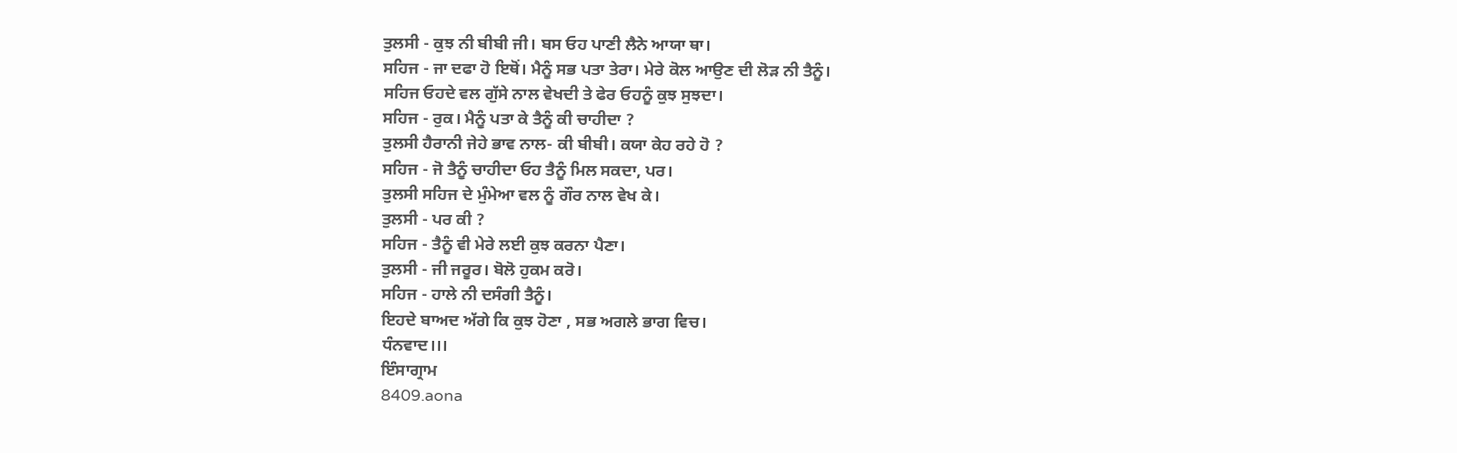ਤੁਲਸੀ - ਕੁਝ ਨੀ ਬੀਬੀ ਜੀ। ਬਸ ਓਹ ਪਾਣੀ ਲੈਨੇ ਆਯਾ ਥਾ।
ਸਹਿਜ - ਜਾ ਦਫਾ ਹੋ ਇਥੋਂ। ਮੈਨੂੰ ਸਭ ਪਤਾ ਤੇਰਾ। ਮੇਰੇ ਕੋਲ ਆਉਣ ਦੀ ਲੋੜ ਨੀ ਤੈਨੂੰ।
ਸਹਿਜ ਓਹਦੇ ਵਲ ਗੁੱਸੇ ਨਾਲ ਵੇਖਦੀ ਤੇ ਫੇਰ ਓਹਨੂੰ ਕੁਝ ਸੁਝਦਾ।
ਸਹਿਜ - ਰੁਕ। ਮੈਨੂੰ ਪਤਾ ਕੇ ਤੈਨੂੰ ਕੀ ਚਾਹੀਦਾ ?
ਤੁਲਸੀ ਹੈਰਾਨੀ ਜੇਹੇ ਭਾਵ ਨਾਲ- ਕੀ ਬੀਬੀ। ਕਯਾ ਕੇਹ ਰਹੇ ਹੋ ?
ਸਹਿਜ - ਜੋ ਤੈਨੂੰ ਚਾਹੀਦਾ ਓਹ ਤੈਨੂੰ ਮਿਲ ਸਕਦਾ, ਪਰ।
ਤੁਲਸੀ ਸਹਿਜ ਦੇ ਮੁੰਮੇਆ ਵਲ ਨੂੰ ਗੌਰ ਨਾਲ ਵੇਖ ਕੇ।
ਤੁਲਸੀ - ਪਰ ਕੀ ?
ਸਹਿਜ - ਤੈਨੂੰ ਵੀ ਮੇਰੇ ਲਈ ਕੁਝ ਕਰਨਾ ਪੈਣਾ।
ਤੁਲਸੀ - ਜੀ ਜਰੂਰ। ਬੋਲੋ ਹੁਕਮ ਕਰੋ।
ਸਹਿਜ - ਹਾਲੇ ਨੀ ਦਸੰਗੀ ਤੈਨੂੰ।
ਇਹਦੇ ਬਾਅਦ ਅੱਗੇ ਕਿ ਕੁਝ ਹੋਣਾ , ਸਭ ਅਗਲੇ ਭਾਗ ਵਿਚ।
ਧੰਨਵਾਦ।।।
ਇੰਸਾਗ੍ਰਾਮ
8409.aona